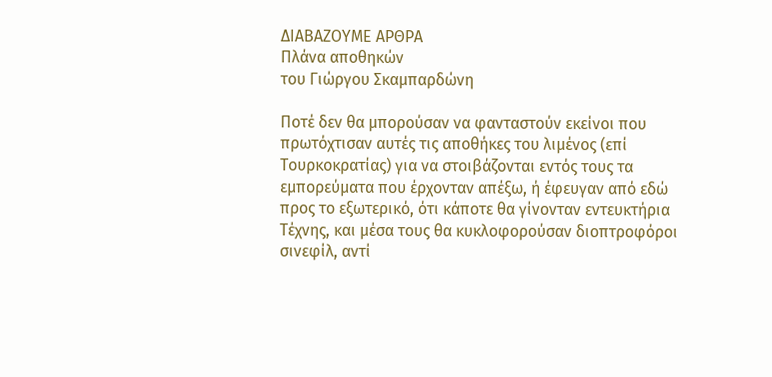ΔΙΑΒΑΖΟΥΜΕ ΑΡΘΡΑ
Πλάνα αποθηκών
του Γιώργου Σκαμπαρδώνη

Ποτέ δεν θα μπορούσαν να φανταστούν εκείνοι που πρωτόχτισαν αυτές τις αποθήκες του λιμένος (επί Τουρκοκρατίας) για να στοιβάζονται εντός τους τα εμπορεύματα που έρχονταν απέξω, ή έφευγαν από εδώ προς το εξωτερικό, ότι κάποτε θα γίνονταν εντευκτήρια Τέχνης, και μέσα τους θα κυκλοφορούσαν διοπτροφόροι σινεφίλ, αντί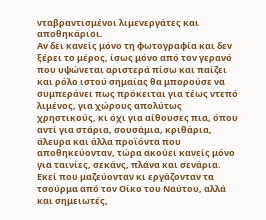νταβραντισμένοι λιμενεργάτες και αποθηκάριοι.
Αν δει κανείς μόνο τη φωτογραφία και δεν ξέρει το μέρος, ίσως μόνο από τον γερανό που υψώνεται αριστερά πίσω και παίζει και ρόλο ιστού σημαίας θα μπορούσε να συμπεράνει πως πρόκειται για τέως ντεπό λιμένος, για χώρους απολύτως χρηστικούς, κι όχι για αίθουσες πια, όπου αντί για στάρια, σουσάμια, κριθάρια, άλευρα και άλλα προϊόντα που αποθηκεύονταν, τώρα ακούει κανείς μόνο για ταινίες, σεκάνς, πλάνα και σενάρια. Εκεί που μαζεύονταν κι εργάζονταν τα τσούρμα από τον Οίκο του Ναύτου, αλλά και σημειωτές,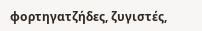φορτηγατζήδες, ζυγιστές,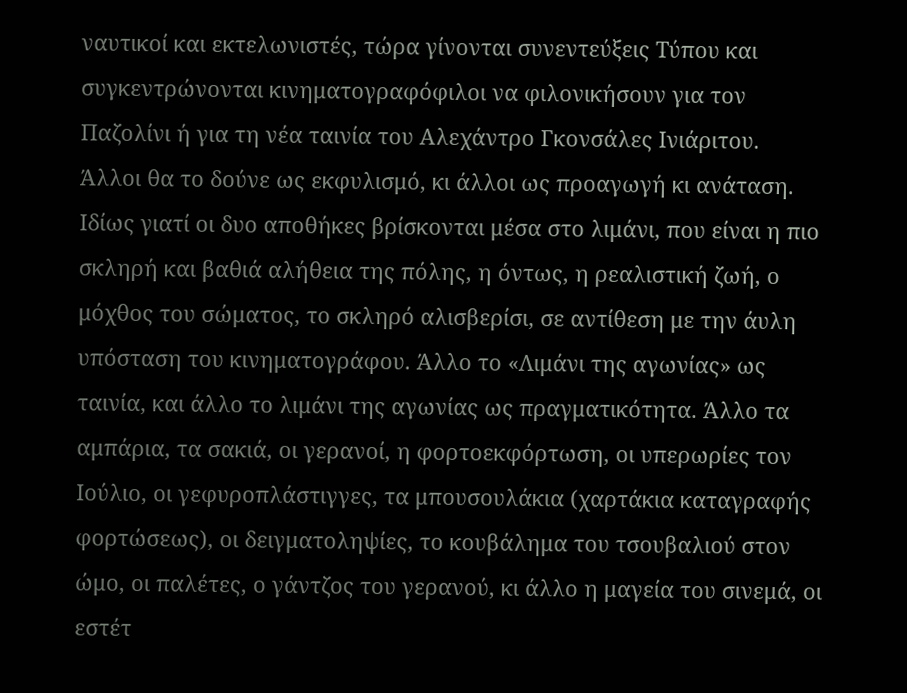ναυτικοί και εκτελωνιστές, τώρα γίνονται συνεντεύξεις Τύπου και συγκεντρώνονται κινηματογραφόφιλοι να φιλονικήσουν για τον Παζολίνι ή για τη νέα ταινία του Αλεχάντρο Γκονσάλες Ινιάριτου.
Άλλοι θα το δούνε ως εκφυλισμό, κι άλλοι ως προαγωγή κι ανάταση. Ιδίως γιατί οι δυο αποθήκες βρίσκονται μέσα στο λιμάνι, που είναι η πιο σκληρή και βαθιά αλήθεια της πόλης, η όντως, η ρεαλιστική ζωή, ο μόχθος του σώματος, το σκληρό αλισβερίσι, σε αντίθεση με την άυλη υπόσταση του κινηματογράφου. Άλλο το «Λιμάνι της αγωνίας» ως ταινία, και άλλο το λιμάνι της αγωνίας ως πραγματικότητα. Άλλο τα αμπάρια, τα σακιά, οι γερανοί, η φορτοεκφόρτωση, οι υπερωρίες τον Ιούλιο, οι γεφυροπλάστιγγες, τα μπουσουλάκια (χαρτάκια καταγραφής φορτώσεως), οι δειγματοληψίες, το κουβάλημα του τσουβαλιού στον ώμο, οι παλέτες, ο γάντζος του γερανού, κι άλλο η μαγεία του σινεμά, οι εστέτ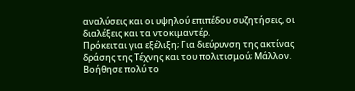αναλύσεις και οι υψηλού επιπέδου συζητήσεις, οι διαλέξεις και τα ντοκιμαντέρ.
Πρόκειται για εξέλιξη; Για διεύρυνση της ακτίνας δράσης της Τέχνης και του πολιτισμού; Μάλλον. Βοήθησε πολύ το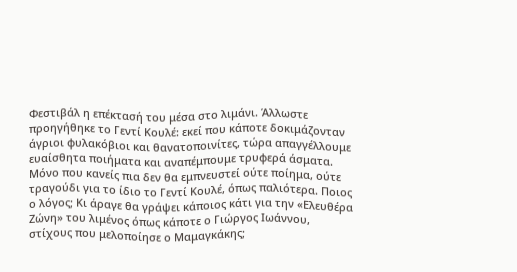Φεστιβάλ η επέκτασή του μέσα στο λιμάνι. Άλλωστε προηγήθηκε το Γεντί Κουλέ: εκεί που κάποτε δοκιμάζονταν άγριοι φυλακόβιοι και θανατοποινίτες, τώρα απαγγέλλουμε ευαίσθητα ποιήματα και αναπέμπουμε τρυφερά άσματα. Μόνο που κανείς πια δεν θα εμπνευστεί ούτε ποίημα, ούτε τραγούδι για το ίδιο το Γεντί Κουλέ, όπως παλιότερα. Ποιος ο λόγος; Κι άραγε θα γράψει κάποιος κάτι για την «Ελευθέρα Ζώνη» του λιμένος όπως κάποτε ο Γιώργος Ιωάννου, στίχους που μελοποίησε ο Μαμαγκάκης;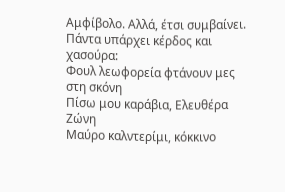Αμφίβολο. Αλλά, έτσι συμβαίνει. Πάντα υπάρχει κέρδος και χασούρα:
Φουλ λεωφορεία φτάνουν μες στη σκόνη
Πίσω μου καράβια, Ελευθέρα Ζώνη
Μαύρο καλντερίμι, κόκκινο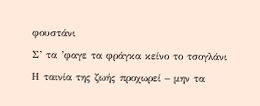φουστάνι
Σ’ τα ’φαγε τα φράγκα κείνο το τσογλάνι
Η ταινία της ζωής προχωρεί – μην τα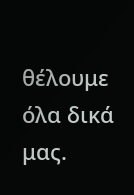θέλουμε όλα δικά μας.